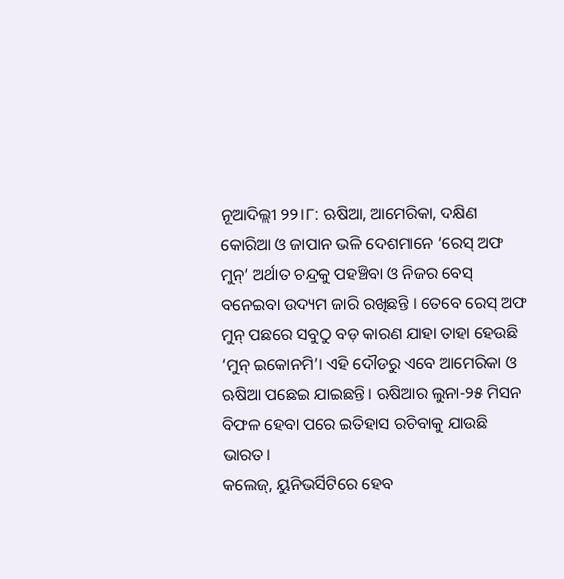ନୂଆଦିଲ୍ଲୀ ୨୨।୮: ଋଷିଆ, ଆମେରିକା, ଦକ୍ଷିଣ କୋରିଆ ଓ ଜାପାନ ଭଳି ଦେଶମାନେ ‘ରେସ୍ ଅଫ ମୁନ୍’ ଅର୍ଥାତ ଚନ୍ଦ୍ରକୁ ପହଞ୍ଚିବା ଓ ନିଜର ବେସ୍ ବନେଇବା ଉଦ୍ୟମ ଜାରି ରଖିଛନ୍ତି । ତେବେ ରେସ୍ ଅଫ ମୁନ୍ ପଛରେ ସବୁଠୁ ବଡ଼ କାରଣ ଯାହା ତାହା ହେଉଛି ‘ମୁନ୍ ଇକୋନମି’। ଏହି ଦୌଡରୁ ଏବେ ଆମେରିକା ଓ ଋଷିଆ ପଛେଇ ଯାଇଛନ୍ତି। ଋଷିଆର ଲୁନା-୨୫ ମିସନ ବିଫଳ ହେବା ପରେ ଇତିହାସ ରଚିବାକୁ ଯାଉଛି ଭାରତ।
କଲେଜ୍, ୟୁନିଭର୍ସିଟିରେ ହେବ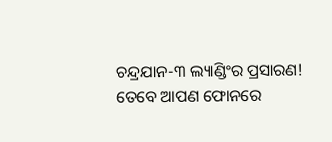ଚନ୍ଦ୍ରଯାନ-୩ ଲ୍ୟାଣ୍ଡିଂର ପ୍ରସାରଣ! ତେବେ ଆପଣ ଫୋନରେ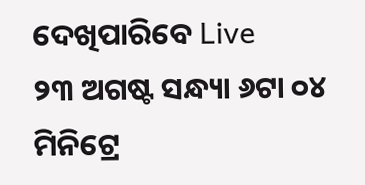ଦେଖିପାରିବେ Live
୨୩ ଅଗଷ୍ଟ ସନ୍ଧ୍ୟା ୬ଟା ୦୪ ମିନିଟ୍ରେ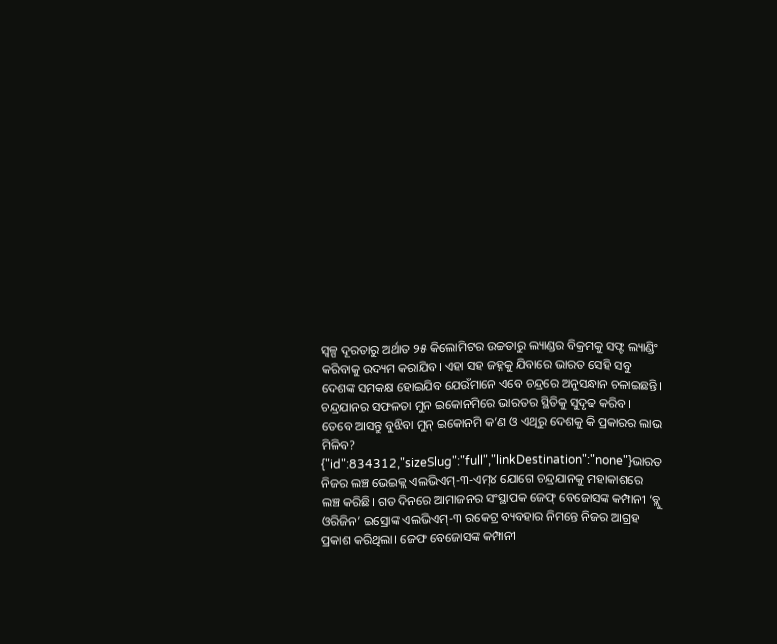ସ୍ୱଳ୍ପ ଦୂରତାରୁ ଅର୍ଥାତ ୨୫ କିଲୋମିଟର ଉଚ୍ଚତାରୁ ଲ୍ୟାଣ୍ଡର ବିକ୍ରମକୁ ସଫ୍ଟ ଲ୍ୟାଣ୍ଡିଂ କରିବାକୁ ଉଦ୍ୟମ କରାଯିବ। ଏହା ସହ ଜହ୍ନକୁ ଯିବାରେ ଭାରତ ସେହି ସବୁ ଦେଶଙ୍କ ସମକକ୍ଷ ହୋଇଯିବ ଯେଉଁମାନେ ଏବେ ଚନ୍ଦ୍ରରେ ଅନୁସନ୍ଧାନ ଚଳାଇଛନ୍ତି। ଚନ୍ଦ୍ରଯାନର ସଫଳତା ମୁନ ଇକୋନମିରେ ଭାରତର ସ୍ଥିତିକୁ ସୁଦୃଢ କରିବ। ତେବେ ଆସନ୍ତୁ ବୁଝିବା ମୁନ୍ ଇକୋନମି କ’ଣ ଓ ଏଥିରୁ ଦେଶକୁ କି ପ୍ରକାରର ଲାଭ ମିଳିବ?
{"id":834312,"sizeSlug":"full","linkDestination":"none"}ଭାରତ ନିଜର ଲଞ୍ଚ ଭେଇକ୍ଲ ଏଲଭିଏମ୍-୩-ଏମ୍୪ ଯୋଗେ ଚନ୍ଦ୍ରଯାନକୁ ମହାକାଶରେ ଲଞ୍ଚ କରିଛି। ଗତ ଦିନରେ ଆମାଜନର ସଂସ୍ଥାପକ ଜେଫ୍ ବେଜୋସଙ୍କ କମ୍ପାନୀ ‘ବ୍ଲୁ ଓରିଜିନ’ ଇସ୍ରୋଙ୍କ ଏଲଭିଏମ୍-୩ ରକେଟ୍ର ବ୍ୟବହାର ନିମନ୍ତେ ନିଜର ଆଗ୍ରହ ପ୍ରକାଶ କରିଥିଲା। ଜେଫ ବେଜୋସଙ୍କ କମ୍ପାନୀ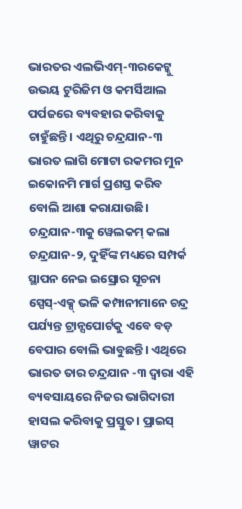ଭାରତର ଏଲଭିଏମ୍-୩ରକେଟ୍କୁ ଉଭୟ ଟୁରିଜିମ ଓ କମର୍ସିଆଲ ପର୍ପଜରେ ବ୍ୟବହାର କରିବାକୁ ଚାହୁଁଛନ୍ତି। ଏଥିରୁ ଚନ୍ଦ୍ରଯାନ-୩ ଭାରତ ଲାଗି ମୋଟା ରକମର ମୁନ ଇକୋନମି ମାର୍ଗ ପ୍ରଶସ୍ତ କରିବ ବୋଲି ଆଶା କରାଯାଉଛି।
ଚନ୍ଦ୍ରଯାନ-୩କୁ ୱେଲକମ୍ କଲା ଚନ୍ଦ୍ରଯାନ-୨, ଦୁହିଁଙ୍କ ମଧ୍ୟରେ ସମ୍ପର୍କ ସ୍ଥାପନ ନେଇ ଇସ୍ରୋର ସୂଚନା
ସ୍ପେସ୍-ଏକ୍ସ୍ ଭଳି କମ୍ପାନୀମାନେ ଚନ୍ଦ୍ର ପର୍ଯ୍ୟନ୍ତ ଟ୍ରାନ୍ସପୋର୍ଟକୁ ଏବେ ବଡ଼ ବେପାର ବୋଲି ଭାବୁଛନ୍ତି। ଏଥିରେ ଭାରତ ତାର ଚନ୍ଦ୍ରଯାନ -୩ ଦ୍ୱାରା ଏହି ବ୍ୟବସାୟରେ ନିଜର ଭାଗିଦାରୀ ହାସଲ କରିବାକୁ ପ୍ରସ୍ତୁତ। ପ୍ରାଇସ୍ ୱାଟର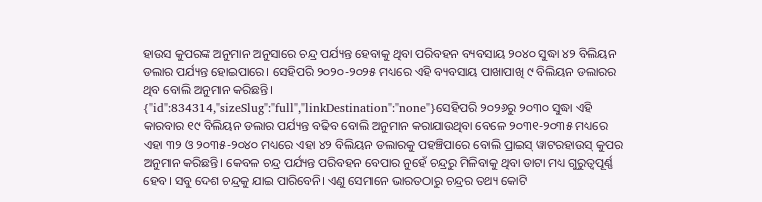ହାଉସ କୁପରଙ୍କ ଅନୁମାନ ଅନୁସାରେ ଚନ୍ଦ୍ର ପର୍ଯ୍ୟନ୍ତ ହେବାକୁ ଥିବା ପରିବହନ ବ୍ୟବସାୟ ୨୦୪୦ ସୁଦ୍ଧା ୪୨ ବିଲିୟନ ଡଲାର ପର୍ଯ୍ୟନ୍ତ ହୋଇପାରେ। ସେହିପରି ୨୦୨୦-୨୦୨୫ ମଧ୍ୟରେ ଏହି ବ୍ୟବସାୟ ପାଖାପାଖି ୯ ବିଲିୟନ ଡଲାରର ଥିବ ବୋଲି ଅନୁମାନ କରିଛନ୍ତି।
{"id":834314,"sizeSlug":"full","linkDestination":"none"}ସେହିପରି ୨୦୨୬ରୁ ୨୦୩୦ ସୁଦ୍ଧା ଏହି କାରବାର ୧୯ ବିଲିୟନ ଡଲାର ପର୍ଯ୍ୟନ୍ତ ବଢିବ ବୋଲି ଅନୁମାନ କରାଯାଉଥିବା ବେଳେ ୨୦୩୧-୨୦୩୫ ମଧ୍ୟରେ ଏହା ୩୨ ଓ ୨୦୩୫-୨୦୪୦ ମଧ୍ୟରେ ଏହା ୪୨ ବିଲିୟନ ଡଲାରକୁ ପହଞ୍ଚିପାରେ ବୋଲି ପ୍ରାଇସ୍ ୱାଟରହାଉସ୍ କୁପର ଅନୁମାନ କରିଛନ୍ତି। କେବଳ ଚନ୍ଦ୍ର ପର୍ଯ୍ୟନ୍ତ ପରିବହନ ବେପାର ନୁହେଁ ଚନ୍ଦ୍ରରୁ ମିଳିବାକୁ ଥିବା ଡାଟା ମଧ୍ୟ ଗୁରୁତ୍ୱପୂର୍ଣ୍ଣ ହେବ। ସବୁ ଦେଶ ଚନ୍ଦ୍ରକୁ ଯାଇ ପାରିବେନି। ଏଣୁ ସେମାନେ ଭାରତଠାରୁ ଚନ୍ଦ୍ରର ତଥ୍ୟ କୋଟି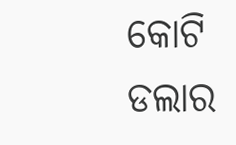କୋଟି ଡଲାର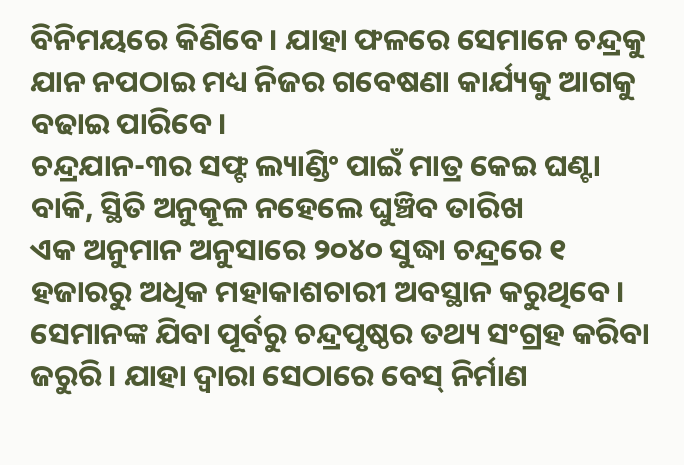ବିନିମୟରେ କିଣିବେ। ଯାହା ଫଳରେ ସେମାନେ ଚନ୍ଦ୍ରକୁ ଯାନ ନପଠାଇ ମଧ୍ୟ ନିଜର ଗବେଷଣା କାର୍ଯ୍ୟକୁ ଆଗକୁ ବଢାଇ ପାରିବେ।
ଚନ୍ଦ୍ରଯାନ-୩ର ସଫ୍ଟ ଲ୍ୟାଣ୍ଡିଂ ପାଇଁ ମାତ୍ର କେଇ ଘଣ୍ଟା ବାକି, ସ୍ଥିତି ଅନୁକୂଳ ନହେଲେ ଘୁଞ୍ଚିବ ତାରିଖ
ଏକ ଅନୁମାନ ଅନୁସାରେ ୨୦୪୦ ସୁଦ୍ଧା ଚନ୍ଦ୍ରରେ ୧ ହଜାରରୁ ଅଧିକ ମହାକାଶଚାରୀ ଅବସ୍ଥାନ କରୁଥିବେ। ସେମାନଙ୍କ ଯିବା ପୂର୍ବରୁ ଚନ୍ଦ୍ରପୃଷ୍ଠର ତଥ୍ୟ ସଂଗ୍ରହ କରିବା ଜରୁରି। ଯାହା ଦ୍ୱାରା ସେଠାରେ ବେସ୍ ନିର୍ମାଣ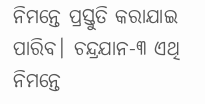ନିମନ୍ତେ ପ୍ରସ୍ତୁତି କରାଯାଇ ପାରିବ। ଚନ୍ଦ୍ରଯାନ-୩ ଏଥି ନିମନ୍ତେ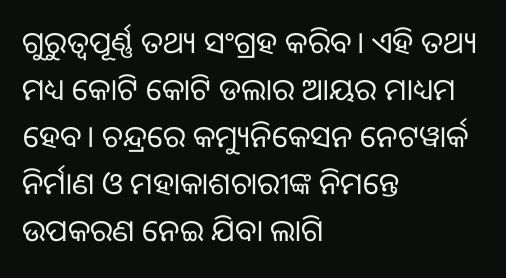ଗୁରୁତ୍ୱପୂର୍ଣ୍ଣ ତଥ୍ୟ ସଂଗ୍ରହ କରିବ। ଏହି ତଥ୍ୟ ମଧ୍ୟ କୋଟି କୋଟି ଡଲାର ଆୟର ମାଧ୍ୟମ ହେବ। ଚନ୍ଦ୍ରରେ କମ୍ୟୁନିକେସନ ନେଟୱାର୍କ ନିର୍ମାଣ ଓ ମହାକାଶଚାରୀଙ୍କ ନିମନ୍ତେ ଉପକରଣ ନେଇ ଯିବା ଲାଗି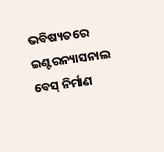ଭବିଷ୍ୟତରେ ଇଣ୍ଟରନ୍ୟାସନାଲ ବେସ୍ ନିର୍ମାଣ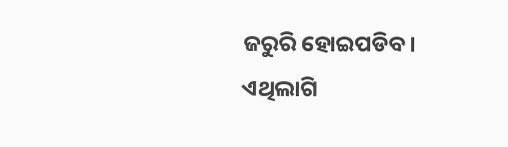ଜରୁରି ହୋଇପଡିବ। ଏଥିଲାଗି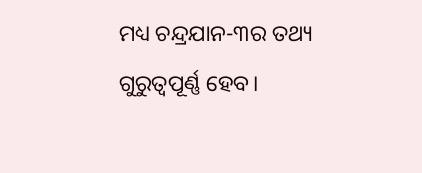ମଧ୍ୟ ଚନ୍ଦ୍ରଯାନ-୩ର ତଥ୍ୟ ଗୁରୁତ୍ୱପୂର୍ଣ୍ଣ ହେବ।